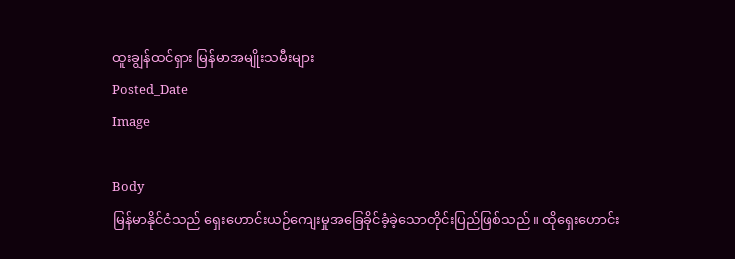ထူးချွန်ထင်ရှား မြန်မာအမျိုးသမီးများ
Posted_Date
Image

Body
မြန်မာနိုင်ငံသည် ရှေးဟောင်းယဉ်ကျေးမှုအခြေခိုင်ခံ့ခဲ့သောတိုင်းပြည်ဖြစ်သည်။ ထိုရှေးဟောင်း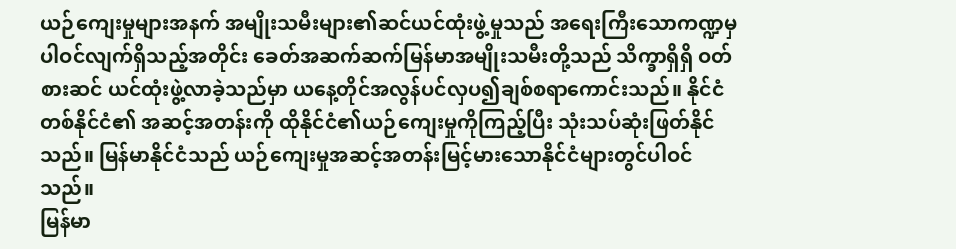ယဉ်ကျေးမှုများအနက် အမျိုးသမီးများ၏ဆင်ယင်ထုံးဖွဲ့မှုသည် အရေးကြီးသောကဏ္ဍမှ ပါဝင်လျက်ရှိသည့်အတိုင်း ခေတ်အဆက်ဆက်မြန်မာအမျိုးသမီးတို့သည် သိက္ခာရှိရှိ ဝတ်စားဆင် ယင်ထုံးဖွဲ့လာခဲ့သည်မှာ ယနေ့တိုင်အလွန်ပင်လှပ၍ချစ်စရာကောင်းသည်။ နိုင်ငံတစ်နိုင်ငံ၏ အဆင့်အတန်းကို ထိုနိုင်ငံ၏ယဉ်ကျေးမှုကိုကြည့်ပြီး သုံးသပ်ဆုံးဖြတ်နိုင်သည်။ မြန်မာနိုင်ငံသည် ယဉ်ကျေးမှုအဆင့်အတန်းမြင့်မားသောနိုင်ငံများတွင်ပါဝင်သည်။
မြန်မာ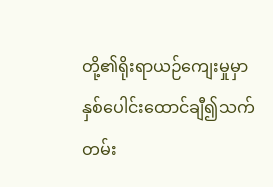တို့၏ရိုးရာယဉ်ကျေးမှုမှာ နှစ်ပေါင်းထောင်ချီ၍သက်တမ်း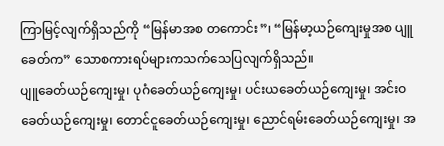ကြာမြင့်လျက်ရှိသည်ကို “မြန်မာအစ တကောင်း”၊ “မြန်မာ့ယဉ်ကျေးမှုအစ ပျူခေတ်က” သောစကားရပ်များကသက်သေပြလျက်ရှိသည်။
ပျူခေတ်ယဉ်ကျေးမှု၊ ပုဂံခေတ်ယဉ်ကျေးမှု၊ ပင်းယခေတ်ယဉ်ကျေးမှု၊ အင်းဝခေတ်ယဉ်ကျေးမှု၊ တောင်ငူခေတ်ယဉ်ကျေးမှု၊ ညောင်ရမ်းခေတ်ယဉ်ကျေးမှု၊ အ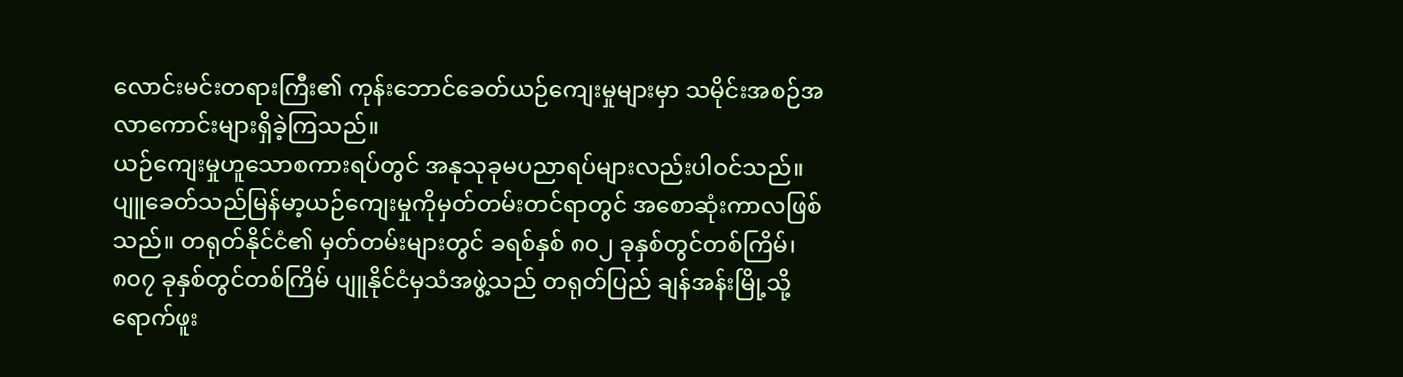လောင်းမင်းတရားကြီး၏ ကုန်းဘောင်ခေတ်ယဉ်ကျေးမှုများမှာ သမိုင်းအစဉ်အလာကောင်းများရှိခဲ့ကြသည်။
ယဉ်ကျေးမှုဟူသောစကားရပ်တွင် အနုသုခုမပညာရပ်များလည်းပါဝင်သည်။ ပျူခေတ်သည်မြန်မာ့ယဉ်ကျေးမှုကိုမှတ်တမ်းတင်ရာတွင် အစောဆုံးကာလဖြစ်သည်။ တရုတ်နိုင်ငံ၏ မှတ်တမ်းများတွင် ခရစ်နှစ် ၈၀၂ ခုနှစ်တွင်တစ်ကြိမ်၊ ၈၀၇ ခုနှစ်တွင်တစ်ကြိမ် ပျူနိုင်ငံမှသံအဖွဲ့သည် တရုတ်ပြည် ချန်အန်းမြို့သို့ရောက်ဖူး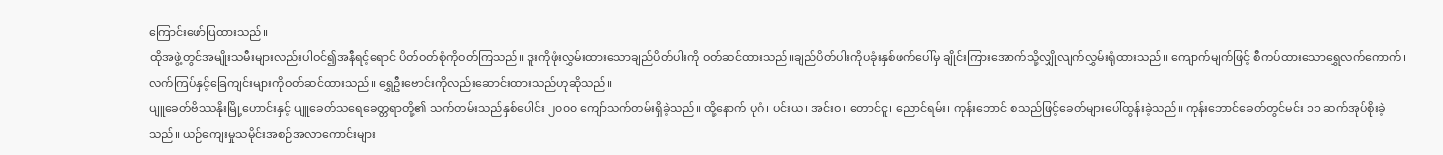ကြောင်းဖော်ပြထားသည်။
ထိုအဖွဲ့တွင်အမျိုးသမီးများလည်းပါဝင်၍အနီရင့်ရောင် ပိတ်ဝတ်စုံကိုဝတ်ကြသည်။ ဒူးကိုဖုံးလွှမ်းထားသောချည်ပိတ်ပါးကို ဝတ်ဆင်ထားသည်။ချည်ပိတ်ပါးကိုပခုံးနှစ်ဖက်ပေါ်မှ ချိုင်းကြားအောက်သို့လျှိုလျက်လွှမ်းရုံထားသည်။ ကျောက်မျက်ဖြင့် စီကပ်ထားသောရွှေလက်ကောက်၊ လက်ကြပ်နှင့်ခြေကျင်းများကိုဝတ်ဆင်ထားသည်။ ရွှေဦးဗောင်းကိုလည်းဆောင်းထားသည်ဟုဆိုသည်။
ပျူခေတ်ဗိဿနိုးမြို့ဟောင်းနှင့် ပျူခေတ်သရေခေတ္တရာတို့၏ သက်တမ်းသည်နှစ်ပေါင်း ၂၀၀၀ ကျော်သက်တမ်းရှိခဲ့သည်။ ထို့နောက် ပုဂံ၊ ပင်းယ၊ အင်းဝ၊ တောင်ငူ၊ ညောင်ရမ်း၊ ကုန်းဘောင် စသည်ဖြင့်ခေတ်များပေါ်ထွန်းခဲ့သည်။ ကုန်းဘောင်ခေတ်တွင်မင်း ၁၁ ဆက်အုပ်စိုးခဲ့သည်။ ယဉ်ကျေးမှုသမိုင်းအစဉ်အလာကောင်းများ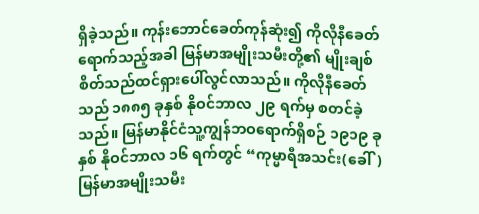ရှိခဲ့သည်။ ကုန်းဘောင်ခေတ်ကုန်ဆုံး၍ ကိုလိုနီခေတ်ရောက်သည့်အခါ မြန်မာအမျိုးသမီးတို့၏ မျိုးချစ်စိတ်သည်ထင်ရှားပေါ်လွင်လာသည်။ ကိုလိုနီခေတ်သည် ၁၈၈၅ ခုနှစ် နိုဝင်ဘာလ ၂၉ ရက်မှ စတင်ခဲ့သည်။ မြန်မာနိုင်ငံသူ့ကျွန်ဘဝရောက်ရှိစဉ် ၁၉၁၉ ခုနှစ် နိုဝင်ဘာလ ၁၆ ရက်တွင် “ကုမ္မာရီအသင်း(ခေါ်) မြန်မာအမျိုးသမီး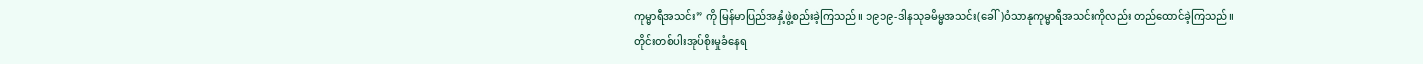ကုမ္မာရီအသင်း” ကို မြန်မာပြည်အနှံ့ဖွဲ့စည်းခဲ့ကြသည်။ ၁၉၁၉-ဒါနသုခမိမ္မအသင်း(ခေါ်)ဝံသာနုကုမ္မာရီအသင်းကိုလည်း တည်ထောင်ခဲ့ကြသည်။
တိုင်းတစ်ပါးအုပ်စိုးမှုခံနေရ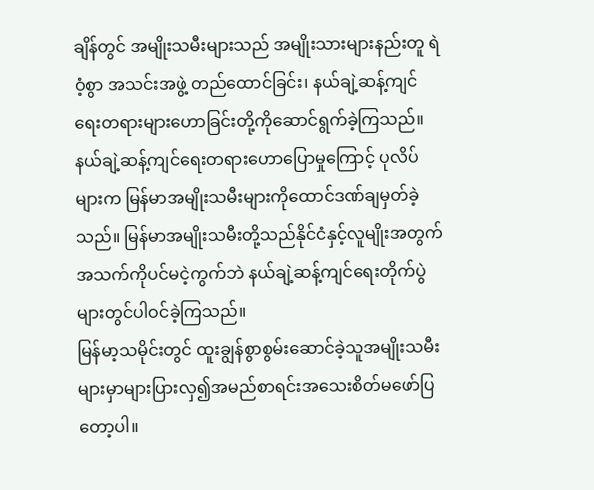ချိန်တွင် အမျိုးသမီးများသည် အမျိုးသားများနည်းတူ ရဲဝံ့စွာ အသင်းအဖွဲ့ တည်ထောင်ခြင်း၊ နယ်ချဲ့ဆန့်ကျင်ရေးတရားများဟောခြင်းတို့ကိုဆောင်ရွက်ခဲ့ကြသည်။ နယ်ချဲ့ဆန့်ကျင်ရေးတရားဟောပြောမှုကြောင့် ပုလိပ်များက မြန်မာအမျိုးသမီးများကိုထောင်ဒဏ်ချမှတ်ခဲ့သည်။ မြန်မာအမျိုးသမီးတို့သည်နိုင်ငံနှင့်လူမျိုးအတွက် အသက်ကိုပင်မငဲ့ကွက်ဘဲ နယ်ချဲ့ဆန့်ကျင်ရေးတိုက်ပွဲများတွင်ပါဝင်ခဲ့ကြသည်။
မြန်မာ့သမိုင်းတွင် ထူးချွန်စွာစွမ်းဆောင်ခဲ့သူအမျိုးသမီးများမှာများပြားလှ၍အမည်စာရင်းအသေးစိတ်မဖော်ပြတော့ပါ။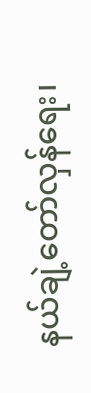နယ်ချဲ့တော်လှန်ရေး၊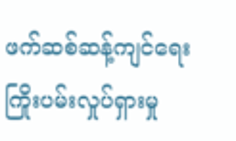ဖက်ဆစ်ဆန့်ကျင်ရေးကြိုးပမ်းလှုပ်ရှားမှု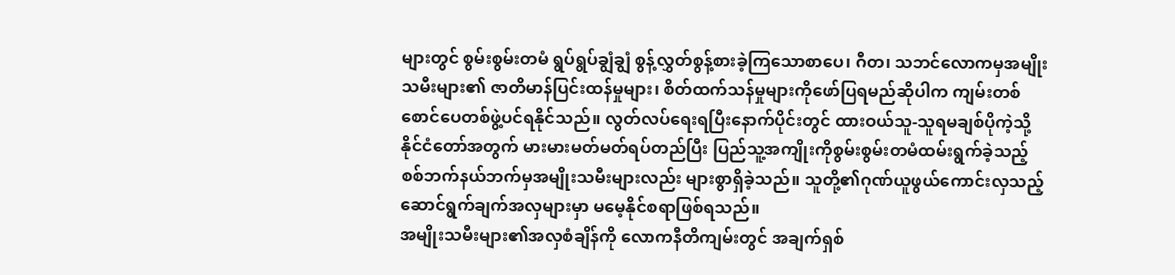များတွင် စွမ်းစွမ်းတမံ ရွပ်ရွပ်ချွံချွံ စွန့်လွှတ်စွန့်စားခဲ့ကြသောစာပေ၊ ဂီတ၊ သဘင်လောကမှအမျိုးသမီးများ၏ ဇာတိမာန်ပြင်းထန်မှုများ၊ စိတ်ထက်သန်မှုများကိုဖော်ပြရမည်ဆိုပါက ကျမ်းတစ်စောင်ပေတစ်ဖွဲ့ပင်ရနိုင်သည်။ လွတ်လပ်ရေးရပြီးနောက်ပိုင်းတွင် ထားဝယ်သူ-သူရမချစ်ပိုကဲ့သို့ နိုင်ငံတော်အတွက် မားမားမတ်မတ်ရပ်တည်ပြီး ပြည်သူ့အကျိုးကိုစွမ်းစွမ်းတမံထမ်းရွက်ခဲ့သည့် စစ်ဘက်နယ်ဘက်မှအမျိုးသမီးများလည်း များစွာရှိခဲ့သည်။ သူတို့၏ဂုဏ်ယူဖွယ်ကောင်းလှသည့် ဆောင်ရွက်ချက်အလှများမှာ မမေ့နိုင်စရာဖြစ်ရသည်။
အမျိုးသမီးများ၏အလှစံချိန်ကို လောကနီတိကျမ်းတွင် အချက်ရှစ်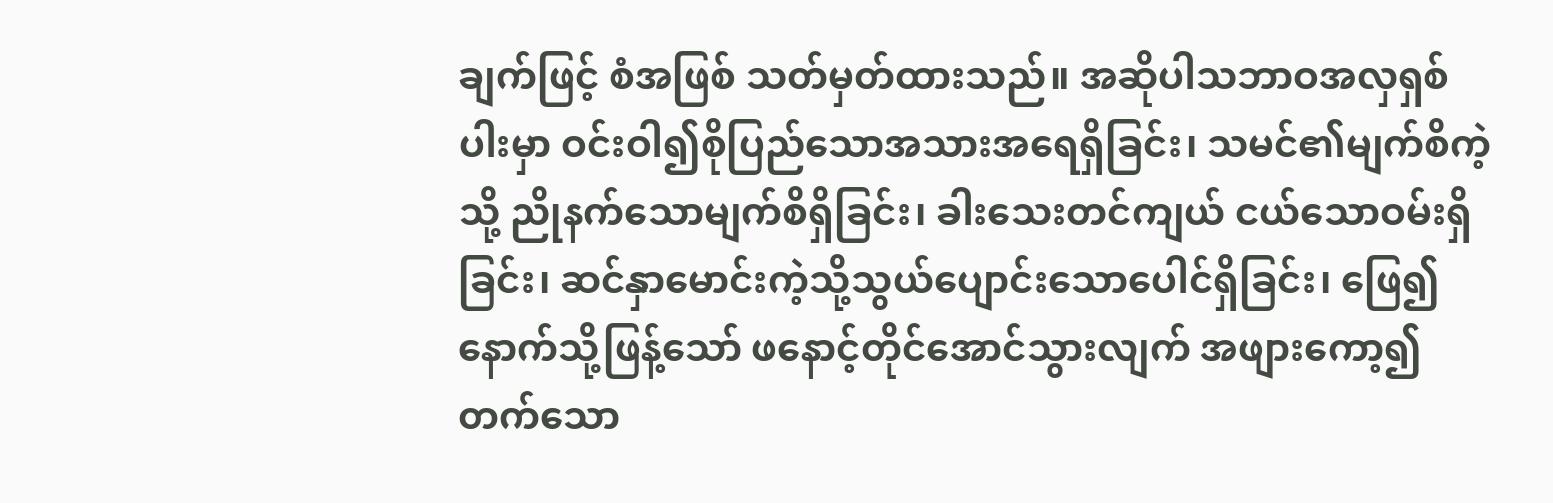ချက်ဖြင့် စံအဖြစ် သတ်မှတ်ထားသည်။ အဆိုပါသဘာဝအလှရှစ်ပါးမှာ ဝင်းဝါ၍စိုပြည်သောအသားအရေရှိခြင်း၊ သမင်၏မျက်စိကဲ့သို့ ညိုနက်သောမျက်စိရှိခြင်း၊ ခါးသေးတင်ကျယ် ငယ်သောဝမ်းရှိခြင်း၊ ဆင်နှာမောင်းကဲ့သို့သွယ်ပျောင်းသောပေါင်ရှိခြင်း၊ ဖြေ၍နောက်သို့ဖြန့်သော် ဖနောင့်တိုင်အောင်သွားလျက် အဖျားကော့၍တက်သော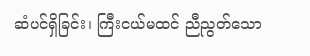ဆံပင်ရှိခြင်း၊ ကြီးငယ်မထင် ညီညွတ်သော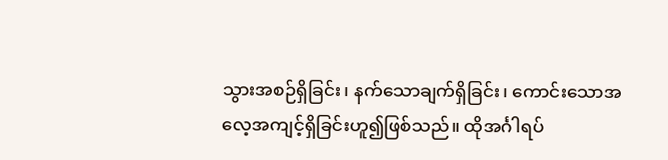သွားအစဉ်ရှိခြင်း၊ နက်သောချက်ရှိခြင်း၊ ကောင်းသောအလေ့အကျင့်ရှိခြင်းဟူ၍ဖြစ်သည်။ ထိုအင်္ဂါရပ်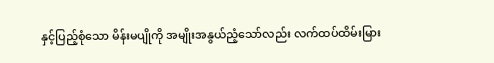နှင့်ပြည့်စုံသော မိန်းမပျိုကို အမျိုးအနွယ်ညံ့သော်လည်း လက်ထပ်ထိမ်းမြား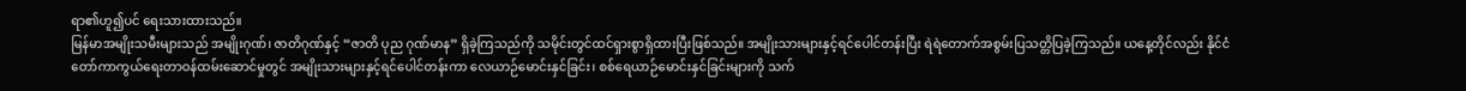ရာ၏ဟူ၍ပင် ရေးသားထားသည်။
မြန်မာအမျိုးသမီးများသည် အမျိုးဂုဏ်၊ ဇာတိဂုဏ်နှင့် “ဇာတိ ပုည ဂုဏ်မာန” ရှိခဲ့ကြသည်ကို သမိုင်းတွင်ထင်ရှားစွာရှိထားပြီးဖြစ်သည်။ အမျိုးသားများနှင့်ရင်ပေါင်တန်းပြီး ရဲရဲတောက်အစွမ်းပြသတ္တိပြခဲ့ကြသည်။ ယနေ့တိုင်လည်း နိုင်ငံတော်ကာကွယ်ရေးတာဝန်ထမ်းဆောင်မှုတွင် အမျိုးသားများနှင့်ရင်ပေါင်တန်းကာ လေယာဉ်မောင်းနှင်ခြင်း၊ စစ်ရေယာဉ်မောင်းနှင်ခြင်းများကို သက်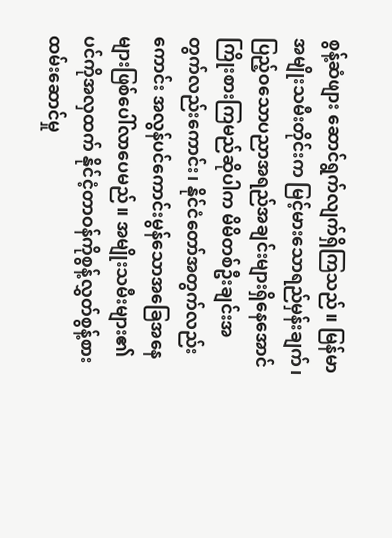စွန့်ဆံဖျား ဆောင်ရွက်လျက်ရှိကြသည်။ မြန်မာအမျိုးသမီးတိုင်းက မြင့်မားသောရည်မှန်းချက်၊ ပြည့်ဝသောပညာအရည်အချင်းများရှိနေအောင် ကြိုးစားကြမည်ဆိုပါက မိမိတစ်ဦးချင်းအတွက်လည်းကောင်း၊ နိုင်ငံတော်အတွက်လည်းကောင်း အလွန်ပင်ကောင်းမွန်သောအခြေအနေများဖြစ်ပေါ်လာပေမည်။ အမျိုးသမီးများ၏ပင်ကိုအလှထက် နိုင်ငံ့တာဝန်ကိုစွန့်လွှတ်စွန့်စားထမ်းဆောင်မှု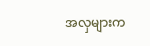အလှများက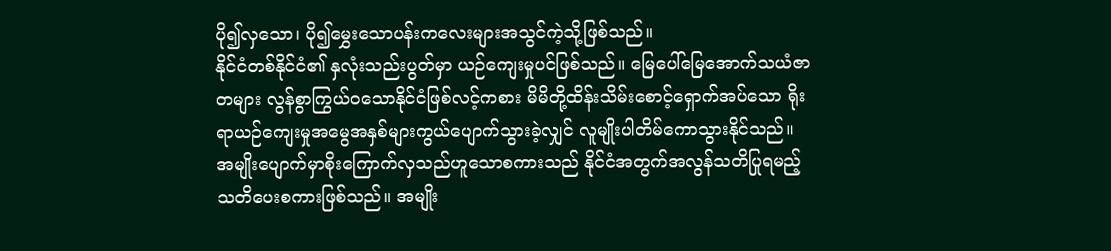ပို၍လှသော၊ ပို၍မွှေးသောပန်းကလေးများအသွင်ကဲ့သို့ဖြစ်သည်။
နိုင်ငံတစ်နိုင်ငံ၏ နှလုံးသည်းပွတ်မှာ ယဉ်ကျေးမှုပင်ဖြစ်သည်။ မြေပေါ်မြေအောက်သယံဇာတများ လွန်စွာကြွယ်ဝသောနိုင်ငံဖြစ်လင့်ကစား မိမိတို့ထိန်းသိမ်းစောင့်ရှောက်အပ်သော ရိုးရာယဉ်ကျေးမှုအမွေအနှစ်များကွယ်ပျောက်သွားခဲ့လျှင် လူမျိုးပါတိမ်ကောသွားနိုင်သည်။ အမျိုးပျောက်မှာစိုးကြောက်လှသည်ဟူသောစကားသည် နိုင်ငံအတွက်အလွန်သတိပြုရမည့်သတိပေးစကားဖြစ်သည်။ အမျိုး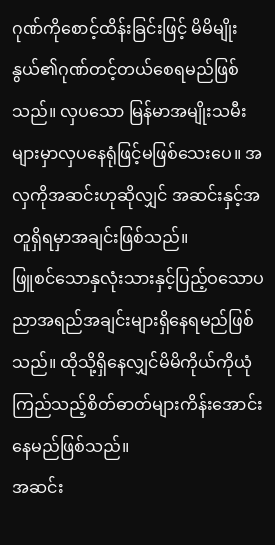ဂုဏ်ကိုစောင့်ထိန်းခြင်းဖြင့် မိမိမျိုးနွယ်၏ဂုဏ်တင့်တယ်စေရမည်ဖြစ်သည်။ လှပသော မြန်မာအမျိုးသမီးများမှာလှပနေရုံဖြင့်မဖြစ်သေးပေ။ အလှကိုအဆင်းဟုဆိုလျှင် အဆင်းနှင့်အတူရှိရမှာအချင်းဖြစ်သည်။
ဖြူစင်သောနှလုံးသားနှင့်ပြည့်ဝသောပညာအရည်အချင်းများရှိနေရမည်ဖြစ်သည်။ ထိုသို့ရှိနေလျှင်မိမိကိုယ်ကိုယုံကြည်သည့်စိတ်ဓာတ်များကိန်းအောင်းနေမည်ဖြစ်သည်။
အဆင်း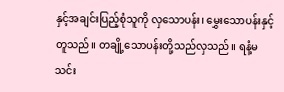နှင့်အချင်းပြည့်စုံသူကို လှသောပန်း၊ မွှေးသောပန်းနှင့်တူသည်။ တချို့သောပန်းတို့သည်လှသည်။ ရနံ့မသင်း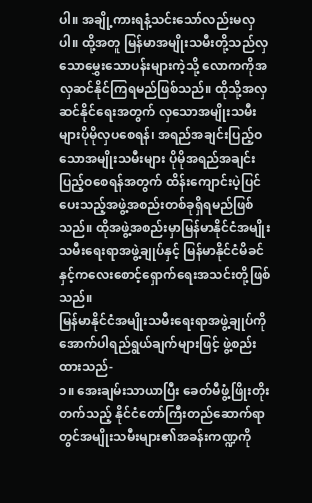ပါ။ အချို့ကားရနံ့သင်းသော်လည်းမလှပါ။ ထို့အတူ မြန်မာအမျိုးသမီးတို့သည်လှသောမွှေးသောပန်းများကဲ့သို့ လောကကိုအလှဆင်နိုင်ကြရမည်ဖြစ်သည်။ ထိုသို့အလှဆင်နိုင်ရေးအတွက် လှသောအမျိုးသမီးများပိုမိုလှပစေရန်၊ အရည်အချင်းပြည့်ဝသောအမျိုးသမီးများ ပိုမိုအရည်အချင်းပြည့်ဝစေရန်အတွက် ထိန်းကျောင်းပဲ့ပြင်ပေးသည့်အဖွဲ့အစည်းတစ်ခုရှိရမည်ဖြစ်သည်။ ထိုအဖွဲ့အစည်းမှာမြန်မာနိုင်ငံအမျိုးသမီးရေးရာအဖွဲ့ချုပ်နှင့် မြန်မာနိုင်ငံမိခင်နှင့်ကလေးစောင့်ရှောက်ရေးအသင်းတို့ဖြစ်သည်။
မြန်မာနိုင်ငံအမျိုးသမီးရေးရာအဖွဲ့ချုပ်ကိုအောက်ပါရည်ရွယ်ချက်များဖြင့် ဖွဲ့စည်းထားသည်-
၁။ အေးချမ်းသာယာပြီး ခေတ်မီဖွံ့ဖြိုးတိုးတက်သည့် နိုင်ငံတော်ကြီးတည်ဆောက်ရာတွင်အမျိုးသမီးများ၏အခန်းကဏ္ဍကို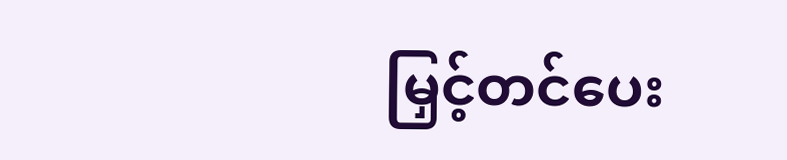မြှင့်တင်ပေး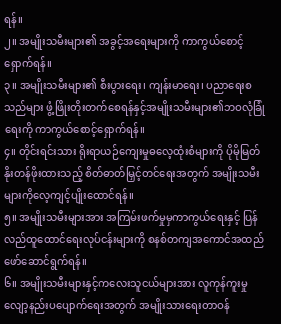ရန်။
၂။ အမျိုးသမီးများ၏ အခွင့်အရေးများကို ကာကွယ်စောင့်ရှောက်ရန်။
၃။ အမျိုးသမီးများ၏ စီးပွားရေး၊ ကျန်းမာရေး၊ ပညာရေးစသည်များ ဖွံ့ဖြိုးတိုးတက်စေရန်နှင့်အမျိုးသမီးများ၏ဘဝလုံခြုံရေးကို ကာကွယ်စောင့်ရှောက်ရန်။
၄။ တိုင်းရင်းသား ရိုးရာယဉ်ကျေးမှုဓလေ့ထုံးစံများကို ပိုမိုမြတ်နိုးတန်ဖိုးထားသည့် စိတ်ဓာတ်မြှင့်တင်ရေးအတွက် အမျိုးသမီးများကိုလေ့ကျင့်ပျိုးထောင်ရန်။
၅။ အမျိုးသမီးများအား အကြမ်းဖက်မှုမှကာကွယ်ရေးနှင့် ပြန်လည်ထူထောင်ရေးလုပ်ငန်းများကို စနစ်တကျအကောင်အထည်ဖော်ဆောင်ရွက်ရန်။
၆။ အမျိုးသမီးများနှင့်ကလေးသူငယ်များအား လူကုန်ကူးမှု လျော့နည်းပပျောက်ရေးအတွက် အမျိုးသားရေးတာဝန်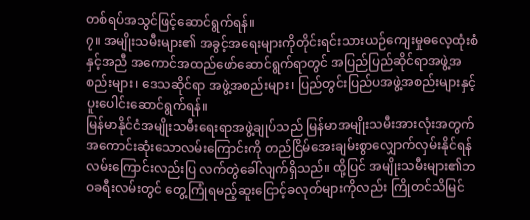တစ်ရပ်အသွင်ဖြင့်ဆောင်ရွက်ရန်။
၇။ အမျိုးသမီးများ၏ အခွင့်အရေးများကိုတိုင်းရင်းသားယဉ်ကျေးမှုဓလေ့ထုံးစံနှင့်အညီ အကောင်အထည်ဖော်ဆောင်ရွက်ရာတွင် အပြည်ပြည်ဆိုင်ရာအဖွဲ့အစည်းများ၊ ဒေသဆိုင်ရာ အဖွဲ့အစည်းများ၊ ပြည်တွင်းပြည်ပအဖွဲ့အစည်းများနှင့် ပူးပေါင်းဆောင်ရွက်ရန်။
မြန်မာနိုင်ငံအမျိုးသမီးရေးရာအဖွဲ့ချုပ်သည် မြန်မာအမျိုးသမီးအားလုံးအတွက် အကောင်းဆုံးသောလမ်းကြောင်းကို တည်ငြိမ်အေးချမ်းစွာလျှောက်လှမ်းနိုင်ရန် လမ်းကြောင်းလည်းပြ လက်တွဲခေါ်လျက်ရှိသည်။ ထို့ပြင် အမျိုးသမီးများ၏ဘဝခရီးလမ်းတွင် တွေ့ကြုံရမည့်ဆူးငြောင့်ခလုတ်များကိုလည်း ကြိုတင်သိမြင်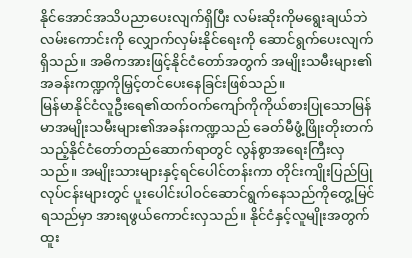နိုင်အောင်အသိပညာပေးလျက်ရှိပြီး လမ်းဆိုးကိုမရွေးချယ်ဘဲ လမ်းကောင်းကို လျှောက်လှမ်းနိုင်ရေးကို ဆောင်ရွက်ပေးလျက်ရှိသည်။ အဓိကအားဖြင့်နိုင်ငံတော်အတွက် အမျိုးသမီးများ၏အခန်းကဏ္ဍကိုမြှင့်တင်ပေးနေခြင်းဖြစ်သည်။
မြန်မာနိုင်ငံလူဦးရေ၏ထက်ဝက်ကျော်ကိုကိုယ်စားပြုသောမြန်မာအမျိုးသမီးများ၏အခန်းကဏ္ဍသည် ခေတ်မီဖွံ့ဖြိုးတိုးတက်သည့်နိုင်ငံတော်တည်ဆောက်ရာတွင် လွန်စွာအရေးကြီးလှသည်။ အမျိုးသားများနှင့်ရင်ပေါင်တန်းကာ တိုင်းကျိုးပြည်ပြုလုပ်ငန်းများတွင် ပူးပေါင်းပါဝင်ဆောင်ရွက်နေသည်ကိုတွေ့မြင်ရသည်မှာ အားရဖွယ်ကောင်းလှသည်။ နိုင်ငံနှင့်လူမျိုးအတွက်ထူး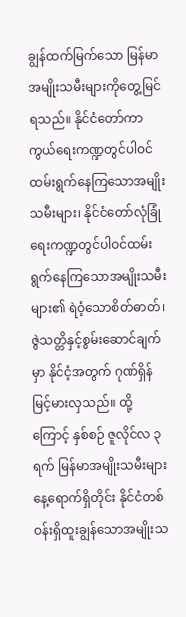ချွန်ထက်မြက်သော မြန်မာအမျိုးသမီးများကိုတွေ့မြင်ရသည်။ နိုင်ငံတော်ကာကွယ်ရေးကဏ္ဍတွင်ပါဝင်ထမ်းရွက်နေကြသောအမျိုးသမီးများ၊ နိုင်ငံတော်လုံခြုံရေးကဏ္ဍတွင်ပါဝင်ထမ်းရွက်နေကြသောအမျိုးသမီးများ၏ ရဲဝံ့သောစိတ်ဓာတ်၊ ဇွဲသတ္တိနှင့်စွမ်းဆောင်ချက်မှာ နိုင်ငံ့အတွက် ဂုဏ်ရှိန်မြင့်မားလှသည်။ ထို့ကြောင့် နှစ်စဉ် ဇူလိုင်လ ၃ ရက် မြန်မာအမျိုးသမီးများနေ့ရောက်ရှိတိုင်း နိုင်ငံတစ်ဝန်းရှိထူးချွန်သောအမျိုးသ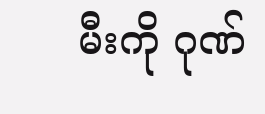မီးကို ဂုဏ်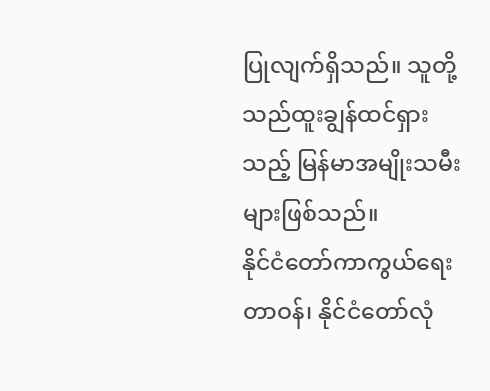ပြုလျက်ရှိသည်။ သူတို့သည်ထူးချွန်ထင်ရှားသည့် မြန်မာအမျိုးသမီးများဖြစ်သည်။
နိုင်ငံတော်ကာကွယ်ရေးတာဝန်၊ နိုင်ငံတော်လုံ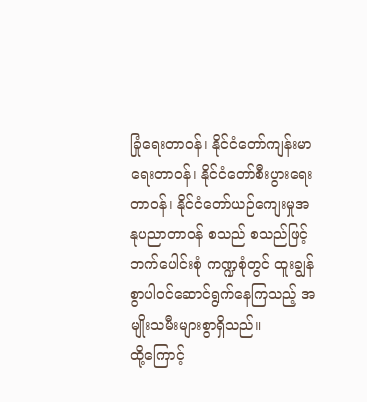ခြုံရေးတာဝန်၊ နိုင်ငံတော်ကျန်းမာရေးတာဝန်၊ နိုင်ငံတော်စီးပွားရေးတာဝန်၊ နိုင်ငံတော်ယဉ်ကျေးမှုအနုပညာတာဝန် စသည် စသည်ဖြင့်ဘက်ပေါင်းစုံ ကဏ္ဍစုံတွင် ထူးချွန်စွာပါဝင်ဆောင်ရွက်နေကြသည့် အမျိုးသမီးများစွာရှိသည်။
ထို့ကြောင့်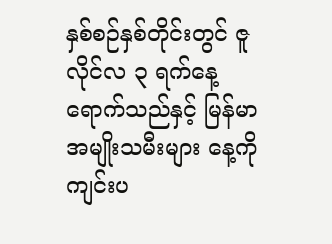နှစ်စဉ်နှစ်တိုင်းတွင် ဇူလိုင်လ ၃ ရက်နေ့ရောက်သည်နှင့် မြန်မာအမျိုးသမီးများ နေ့ကို ကျင်းပ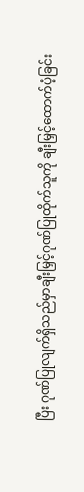ပြီး ဂုဏ်ပြုလျက်ရှိသည်မှာချီးမြှင့်ဂုဏ်ပြုထိုက်သူကို ချီးမြှင့်ထောက်ပံ့ခြင်း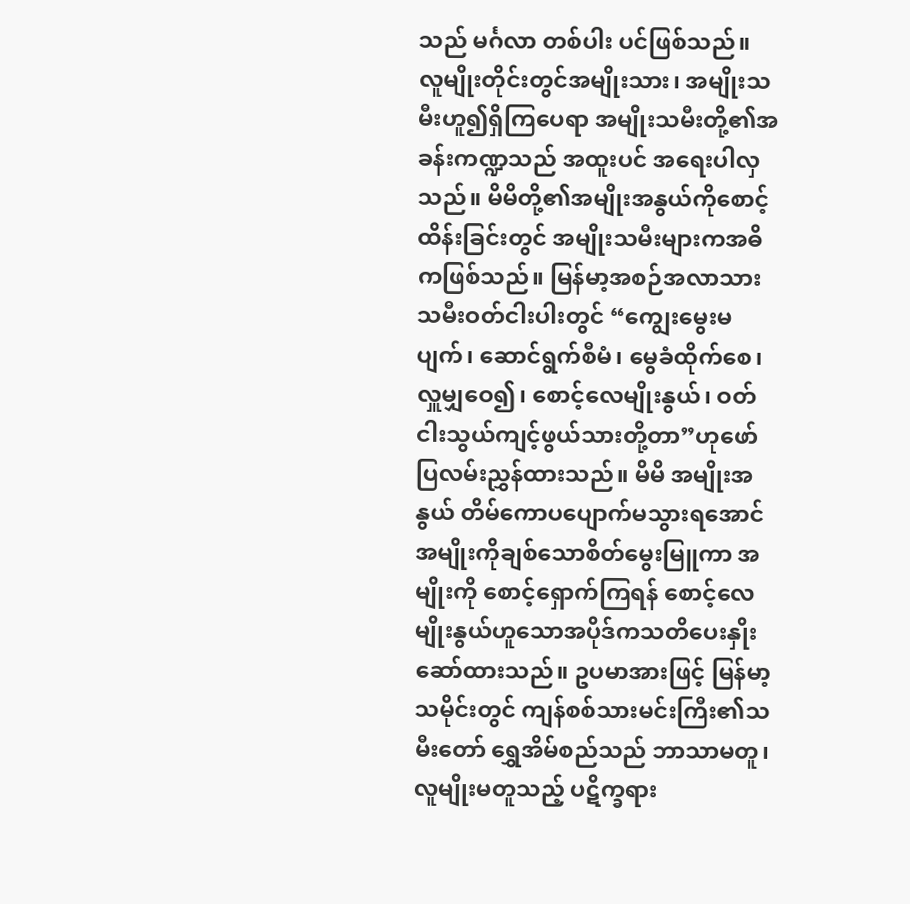သည် မင်္ဂလာ တစ်ပါး ပင်ဖြစ်သည်။
လူမျိုးတိုင်းတွင်အမျိုးသား၊ အမျိုးသမီးဟူ၍ရှိကြပေရာ အမျိုးသမီးတို့၏အခန်းကဏ္ဍသည် အထူးပင် အရေးပါလှသည်။ မိမိတို့၏အမျိုးအနွယ်ကိုစောင့်ထိန်းခြင်းတွင် အမျိုးသမီးများကအဓိကဖြစ်သည်။ မြန်မာ့အစဉ်အလာသားသမီးဝတ်ငါးပါးတွင် “ကျွေးမွေးမပျက်၊ ဆောင်ရွက်စီမံ၊ မွေခံထိုက်စေ၊ လှူမျှဝေ၍၊ စောင့်လေမျိုးနွယ်၊ ဝတ်ငါးသွယ်ကျင့်ဖွယ်သားတို့တာ”ဟုဖော်ပြလမ်းညွှန်ထားသည်။ မိမိ အမျိုးအနွယ် တိမ်ကောပပျောက်မသွားရအောင် အမျိုးကိုချစ်သောစိတ်မွေးမြူကာ အမျိုးကို စောင့်ရှောက်ကြရန် စောင့်လေမျိုးနွယ်ဟူသောအပိုဒ်ကသတိပေးနှိုးဆော်ထားသည်။ ဥပမာအားဖြင့် မြန်မာ့သမိုင်းတွင် ကျန်စစ်သားမင်းကြီး၏သမီးတော် ရွှေအိမ်စည်သည် ဘာသာမတူ၊ လူမျိုးမတူသည့် ပဋိက္ခရား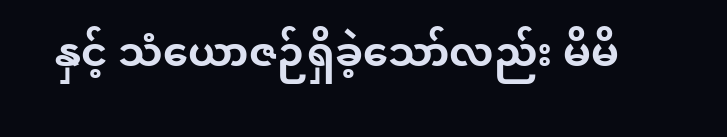နှင့် သံယောဇဉ်ရှိခဲ့သော်လည်း မိမိ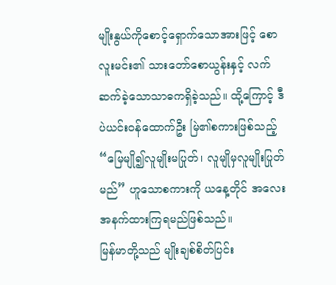မျိုးနွယ်ကိုစောင့်ရှောက်သောအားဖြင့် စောလူးမင်း၏ သားတော်စောယွန်းနှင့် လက်ဆက်ခဲ့သောသာဓကရှိခဲ့သည်။ ထို့ကြောင့် ဒီပဲယင်းဝန်ထောက်ဦး မြဲ၏စကားဖြစ်သည့် “မြေမျို၍လူမျိုးမပြုတ်၊ လူမျိုမှလူမျိုးပြုတ်မည်” ဟူသောစကားကို ယနေ့တိုင် အလေးအနက်ထားကြရမည်ဖြစ်သည်။
မြန်မာတို့သည် မျိုးချစ်စိတ်ပြင်း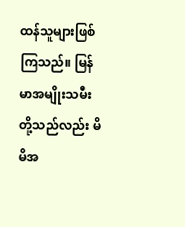ထန်သူများဖြစ်ကြသည်။ မြန်မာအမျိုးသမီးတို့သည်လည်း မိမိအ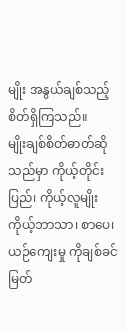မျိုး အနွယ်ချစ်သည့်စိတ်ရှိကြသည်။
မျိုးချစ်စိတ်ဓာတ်ဆိုသည်မှာ ကိုယ့်တိုင်းပြည်၊ ကိုယ့်လူမျိုး ကိုယ့်ဘာသာ၊ စာပေ၊ ယဉ်ကျေးမှု ကိုချစ်ခင်မြတ်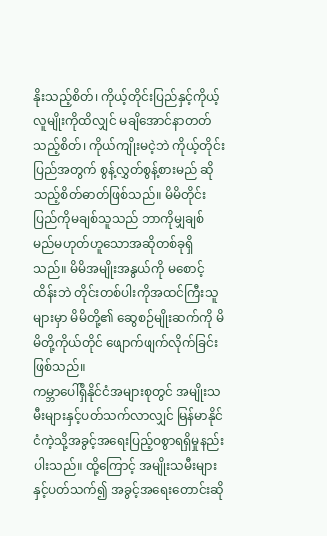နိုးသည့်စိတ်၊ ကိုယ့်တိုင်းပြည်နှင့်ကိုယ့်လူမျိုးကိုထိလျှင် မချိအောင်နာတတ်သည့်စိတ်၊ ကိုယ်ကျိုးမငဲ့ဘဲ ကိုယ့်တိုင်းပြည်အတွက် စွန့်လွှတ်စွန့်စားမည် ဆိုသည့်စိတ်ဓာတ်ဖြစ်သည်။ မိမိတိုင်း ပြည်ကိုမချစ်သူသည် ဘာကိုမျှချစ်မည်မဟုတ်ဟူသောအဆိုတစ်ခုရှိသည်။ မိမိအမျိုးအနွယ်ကို မစောင့် ထိန်းဘဲ တိုင်းတစ်ပါးကိုအထင်ကြီးသူများမှာ မိမိတို့၏ ဆွေစဉ်မျိုးဆက်ကို မိမိတို့ကိုယ်တိုင် ဖျောက်ဖျက်လိုက်ခြင်းဖြစ်သည်။
ကမ္ဘာပေါ်ရှိနိုင်ငံအများစုတွင် အမျိုးသမီးများနှင့်ပတ်သက်လာလျှင် မြန်မာနိုင်ငံကဲ့သို့အခွင့်အရေးပြည့်ဝစွာရရှိမှုနည်းပါးသည်။ ထို့ကြောင့် အမျိုးသမီးများနှင့်ပတ်သက်၍ အခွင့်အရေးတောင်းဆို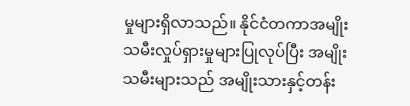မှုများရှိလာသည်။ နိုင်ငံတကာအမျိုးသမီးလှုပ်ရှားမှုများပြုလုပ်ပြီး အမျိုးသမီးများသည် အမျိုးသားနှင့်တန်း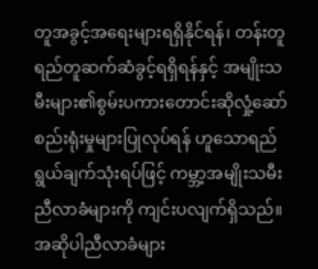တူအခွင့်အရေးများရရှိနိုင်ရန်၊ တန်းတူရည်တူဆက်ဆံခွင့်ရရှိရန်နှင့် အမျိုးသမီးများ၏စွမ်းပကားတောင်းဆိုလှုံ့ဆော်စည်းရုံးမှုများပြုလုပ်ရန် ဟူသောရည်ရွယ်ချက်သုံးရပ်ဖြင့် ကမ္ဘာ့အမျိုးသမီးညီလာခံများကို ကျင်းပလျက်ရှိသည်။ အဆိုပါညီလာခံများ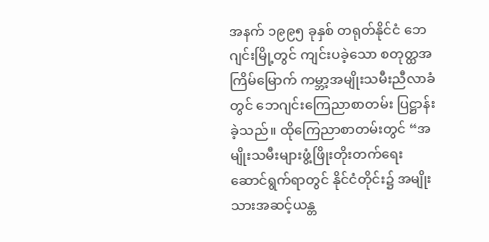အနက် ၁၉၉၅ ခုနှစ် တရုတ်နိုင်ငံ ဘေဂျင်းမြို့တွင် ကျင်းပခဲ့သော စတုတ္ထအကြိမ်မြောက် ကမ္ဘာ့အမျိုးသမီးညီလာခံတွင် ဘေဂျင်းကြေညာစာတမ်း ပြဋ္ဌာန်းခဲ့သည်။ ထိုကြေညာစာတမ်းတွင် “အမျိုးသမီးများဖွံ့ဖြိုးတိုးတက်ရေးဆောင်ရွက်ရာတွင် နိုင်ငံတိုင်း၌ အမျိုးသားအဆင့်ယန္တ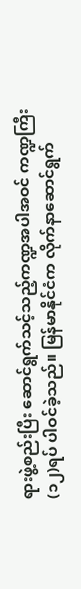ရားဖွဲ့စည်းပြီး ဆောင်ရွက်သင့်သည့်ကဏ္ဍအပါအဝင် ကဏ္ဍကြီး (၁၂)ရပ် ပါဝင်ခဲ့သည်။ မြန်မာနိုင်ငံက လိုက်နာဆောင်ရွက်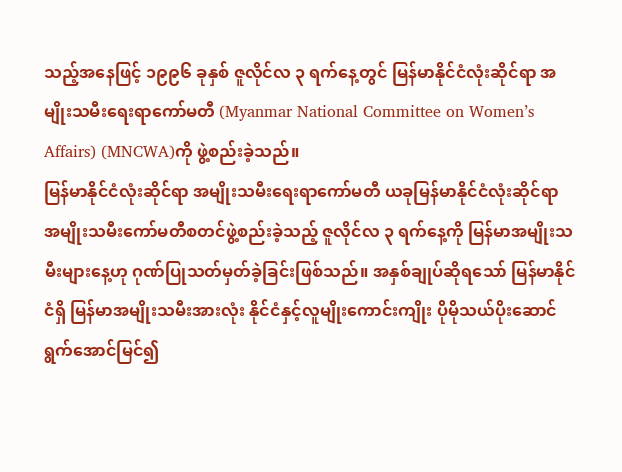သည့်အနေဖြင့် ၁၉၉၆ ခုနှစ် ဇူလိုင်လ ၃ ရက်နေ့တွင် မြန်မာနိုင်ငံလုံးဆိုင်ရာ အမျိုးသမီးရေးရာကော်မတီ (Myanmar National Committee on Women’s Affairs) (MNCWA)ကို ဖွဲ့စည်းခဲ့သည်။
မြန်မာနိုင်ငံလုံးဆိုင်ရာ အမျိုးသမီးရေးရာကော်မတီ ယခုမြန်မာနိုင်ငံလုံးဆိုင်ရာ အမျိုးသမီးကော်မတီစတင်ဖွဲ့စည်းခဲ့သည့် ဇူလိုင်လ ၃ ရက်နေ့ကို မြန်မာအမျိုးသမီးများနေ့ဟု ဂုဏ်ပြုသတ်မှတ်ခဲ့ခြင်းဖြစ်သည်။ အနှစ်ချုပ်ဆိုရသော် မြန်မာနိုင်ငံရှိ မြန်မာအမျိုးသမီးအားလုံး နိုင်ငံနှင့်လူမျိုးကောင်းကျိုး ပိုမိုသယ်ပိုးဆောင်ရွက်အောင်မြင်၍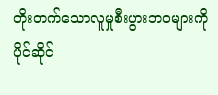တိုးတက်သောလူမှုစီးပွားဘဝများကို ပိုင်ဆိုင်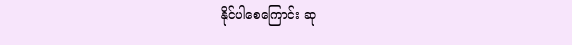နိုင်ပါစေကြောင်း ဆု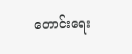တောင်းရေး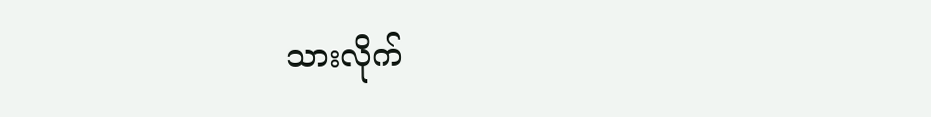သားလိုက်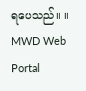ရပေသည်။ ။
MWD Web Portal